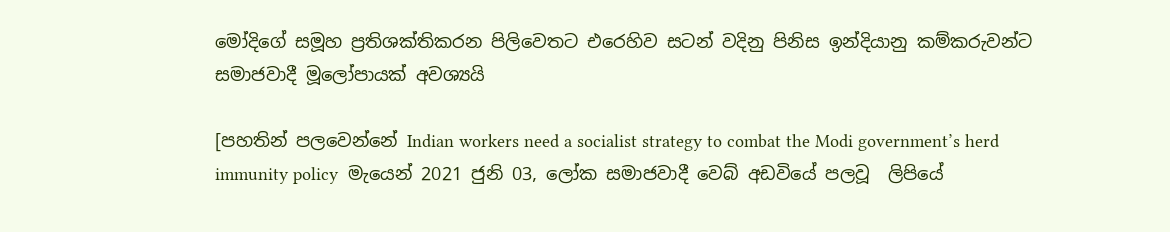මෝදිගේ සමූහ ප්‍රතිශක්තිකරන පිලිවෙතට එරෙහිව සටන් වදිනු පිනිස ඉන්දියානු කම්කරුවන්ට සමාජවාදී මූලෝපායක් අවශ්‍යයි

[පහතින් පලවෙන්නේ Indian workers need a socialist strategy to combat the Modi government’s herd immunity policy  මැයෙන් 2021 ජුනි 03, ලෝක සමාජවාදී වෙබ් අඩවියේ පලවූ  ලිපියේ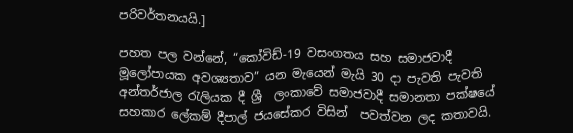පරිවර්තනයයි.]

පහත පල වන්නේ, “කෝවිඩ්-19 වසංගතය සහ සමාජවාදී මූලෝපායක අවශ්‍යතාව” යන මැයෙන් මැයි 30 දා පැවති පැවති අන්තර්ජාල රැලියක දී ශ්‍රී  ලංකාවේ සමාජවාදී සමානතා පක්ෂයේ සහකාර ලේකම් දීපාල් ජයසේකර විසින්  පවත්වන ලද කතාවයි.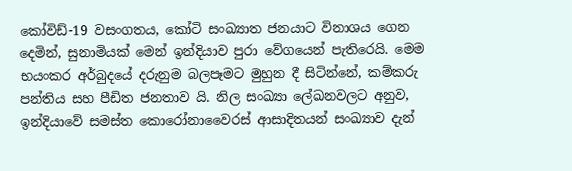කෝවිඩ්-19 වසංගතය, කෝටි සංඛ්‍යාත ජනයාට විනාශය ගෙන දෙමින්, සුනාමියක් මෙන් ඉන්දියාව පුරා වේගයෙන් පැතිරෙයි. මෙම භයංකර අර්බුදයේ දරුනුම බලපෑමට මුහුන දී සිටින්නේ, කම්කරු පන්තිය සහ පීඩිත ජනතාව යි. නිල සංඛ්‍යා ලේඛනවලට අනුව, ඉන්දියාවේ සමස්ත කොරෝනාවෛරස් ආසාදිතයන් සංඛ්‍යාව දැන්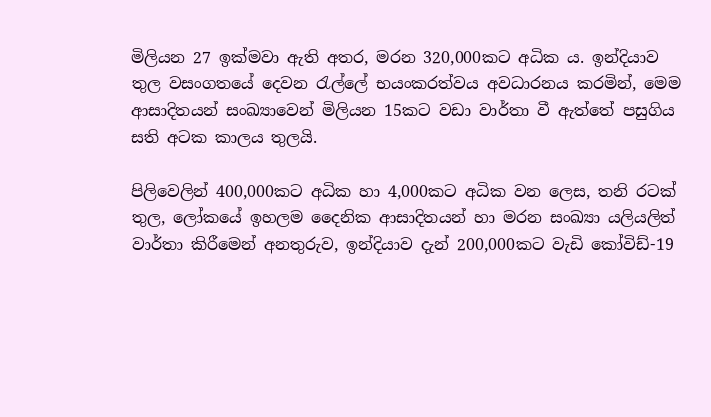මිලියන 27 ඉක්මවා ඇති අතර, මරන 320,000කට අධික ය. ඉන්දියාව තුල වසංගතයේ දෙවන රැල්ලේ භයංකරත්වය අවධාරනය කරමින්, මෙම ආසාදිතයන් සංඛ්‍යාවෙන් මිලියන 15කට වඩා වාර්තා වී ඇත්තේ පසුගිය සති අටක කාලය තුලයි.

පිලිවෙලින් 400,000කට අධික හා 4,000කට අධික වන ලෙස, තනි රටක් තුල, ලෝකයේ ඉහලම දෛනික ආසාදිතයන් හා මරන සංඛ්‍යා යලියලිත් වාර්තා කිරීමෙන් අනතුරුව, ඉන්දියාව දැන් 200,000කට වැඩි කෝවිඩ්-19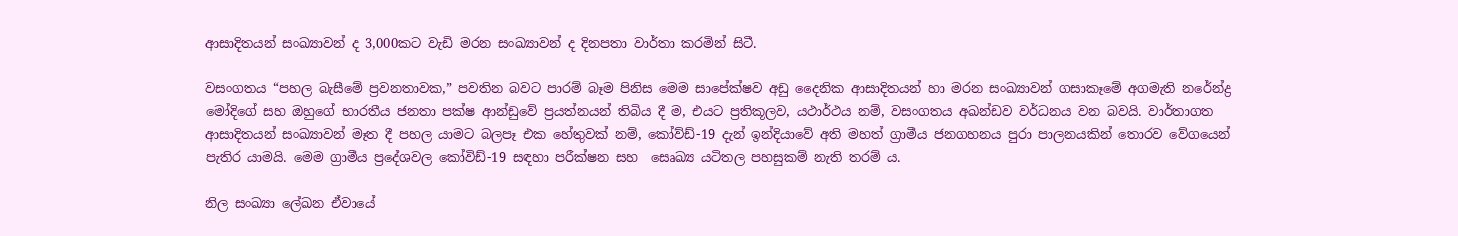ආසාදිතයන් සංඛ්‍යාවන් ද 3,000කට වැඩි මරන සංඛ්‍යාවන් ද දිනපතා වාර්තා කරමින් සිටී.

වසංගතය “පහල බැසීමේ ප්‍රවනතාවක,” පවතින බවට පාරම් බෑම පිනිස මෙම සාපේක්ෂව අඩු දෛනික ආසාදිතයන් හා මරන සංඛ්‍යාවන් ගසාකෑමේ අගමැති නරේන්ද්‍ර මෝදිගේ සහ ඔහුගේ භාරතීය ජනතා පක්ෂ ආන්ඩුවේ ප්‍රයත්නයන් තිබිය දී ම, එයට ප්‍රතිකූලව, යථාර්ථය නම්, වසංගතය අඛන්ඩව වර්ධනය වන බවයි. වාර්තාගත ආසාදිතයන් සංඛ්‍යාවන් මෑත දී පහල යාමට බලපෑ එක හේතුවක් නම්, කෝව්ඩ්-19 දැන් ඉන්දියාවේ අති මහත් ග්‍රාමීය ජනගහනය පුරා පාලනයකින් තොරව වේගයෙන් පැතිර යාමයි. මෙම ග්‍රාමීය ප්‍රදේශවල කෝවිඩ්-19 සඳහා පරීක්ෂන සහ  සෙෘඛ්‍ය යටිතල පහසුකම් නැති තරම් ය.

නිල සංඛ්‍යා ලේඛන ඒවායේ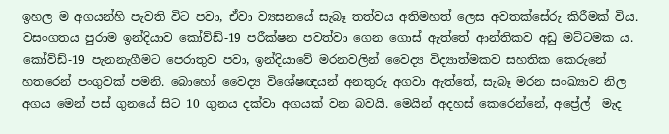ඉහල ම අගයන්හි පැවති විට පවා, ඒවා ව්‍යසනයේ සැබෑ තත්වය අතිමහත් ලෙස අවතක්සේරු කිරීමක් විය.  වසංගතය පුරාම ඉන්දියාව කෝව්ඩ්-19 පරීක්ෂන පවත්වා ගෙන ගොස් ඇත්තේ ආන්තිකව අඩු මට්ටමක ය. කෝව්ඩ්-19 පැනනැගීමට පෙරාතුව පවා, ඉන්දියාවේ මරනවලින් වෛද්‍ය විද්‍යාත්මකව සහතික කෙරුනේ හතරෙන් පංගුවක් පමනි. බොහෝ වෛද්‍ය විශේෂඥයන් අනතුරු අගවා ඇත්තේ, සැබෑ මරන සංඛ්‍යාව නිල අගය මෙන් පස් ගුනයේ සිට 10 ගුනය දක්වා අගයක් වන බවයි. මෙයින් අදහස් කෙරෙන්නේ, අප්‍රේල්  මැද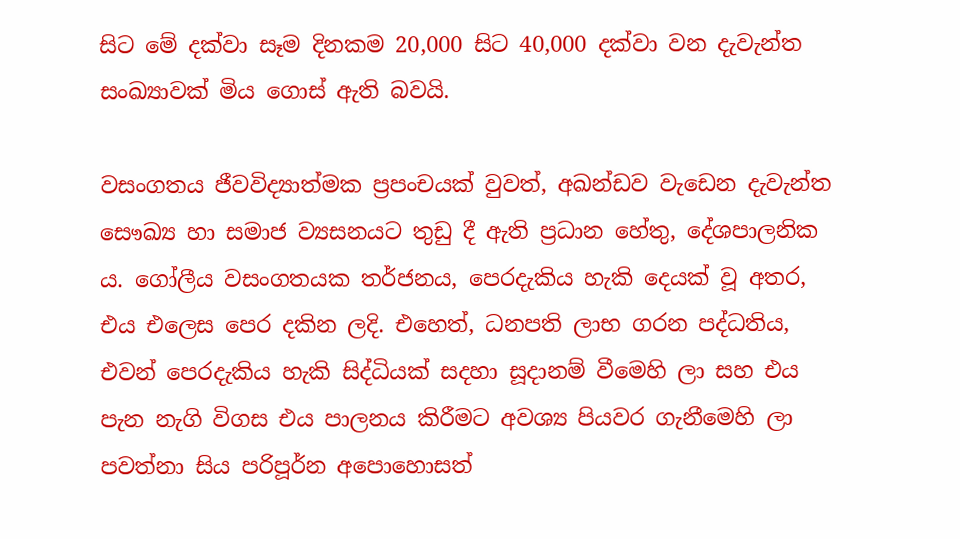සිට මේ දක්වා සෑම දිනකම 20,000 සිට 40,000 දක්වා වන දැවැන්ත සංඛ්‍යාවක් මිය ගොස් ඇති බවයි.

වසංගතය ජීවවිද්‍යාත්මක ප්‍රපංචයක් වුවත්, අඛන්ඩව වැඩෙන දැවැන්ත සෞඛ්‍ය හා සමාජ ව්‍යසනයට තුඩු දී ඇති ප්‍රධාන හේතු, දේශපාලනික ය. ගෝලීය වසංගතයක තර්ජනය, පෙරදැකිය හැකි දෙයක් වූ අතර, එය එලෙස පෙර දකින ලදි. එහෙත්, ධනපති ලාභ ගරන පද්ධතිය, එවන් පෙරදැකිය හැකි සිද්ධියක් සදහා සූදානම් වීමෙහි ලා සහ එය පැන නැගි විගස එය පාලනය කිරීමට අවශ්‍ය පියවර ගැනීමෙහි ලා පවත්නා සිය පරිපූර්න අපොහොසත්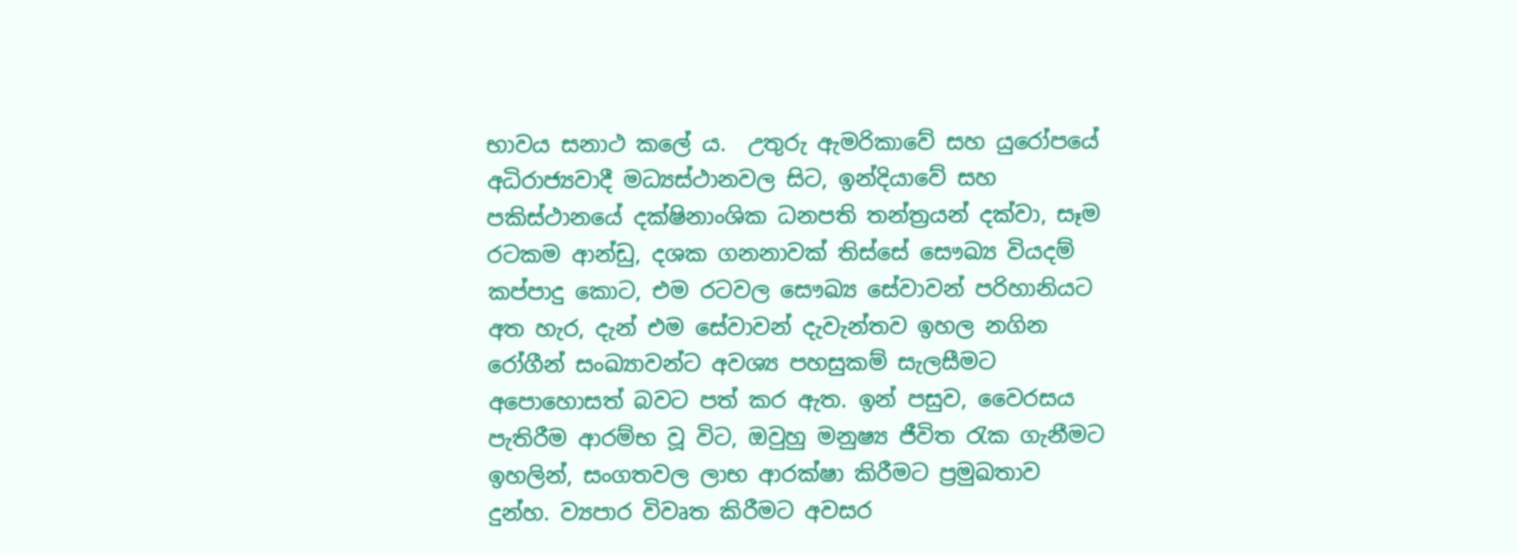භාවය සනාථ කලේ ය.  උතුරු ඇමරිකාවේ සහ යුරෝපයේ අධිරාජ්‍යවාදී මධ්‍යස්ථානවල සිට, ඉන්දියාවේ සහ පකිස්ථානයේ දක්ෂිනාංශික ධනපති තන්ත්‍රයන් දක්වා, සෑම රටකම ආන්ඩු, දශක ගනනාවක් තිස්සේ සෞඛ්‍ය වියදම් කප්පාදු කොට, එම රටවල සෞඛ්‍ය සේවාවන් පරිහානියට අත හැර, දැන් එම සේවාවන් දැවැන්තව ඉහල නගින රෝගීන් සංඛ්‍යාවන්ට අවශ්‍ය පහසුකම් සැලසීමට අපොහොසත් බවට පත් කර ඇත. ඉන් පසුව, වෛරසය පැතිරීම ආරම්භ වූ විට, ඔවුහු මනුෂ්‍ය ජීවිත රැක ගැනීමට ඉහලින්, සංගතවල ලාභ ආරක්ෂා කිරීමට ප්‍රමුඛතාව දුන්හ. ව්‍යපාර විවෘත කිරීමට අවසර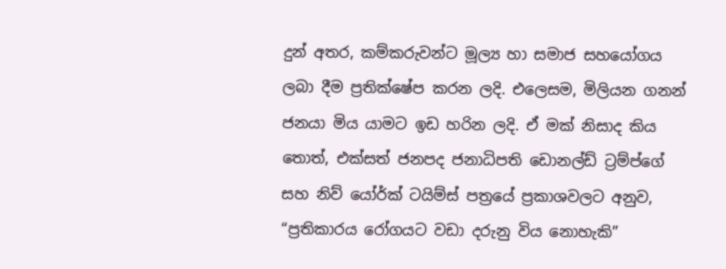දුන් අතර, කම්කරුවන්ට මූල්‍ය හා සමාජ සහයෝගය ලබා දීම ප්‍රතික්ෂේප කරන ලදි. එලෙසම, මිලියන ගනන් ජනයා මිය යාමට ඉඩ හරින ලදි. ඒ මක් නිසාද කිය තොත්, එක්සත් ජනපද ජනාධිපති ඩොනල්ඩ් ට්‍රම්ප්ගේ සහ නිව් යෝර්ක් ටයිම්ස් පත්‍රයේ ප්‍රකාශවලට අනුව,  “ප්‍රතිකාරය රෝගයට වඩා දරුනු විය නොහැකි”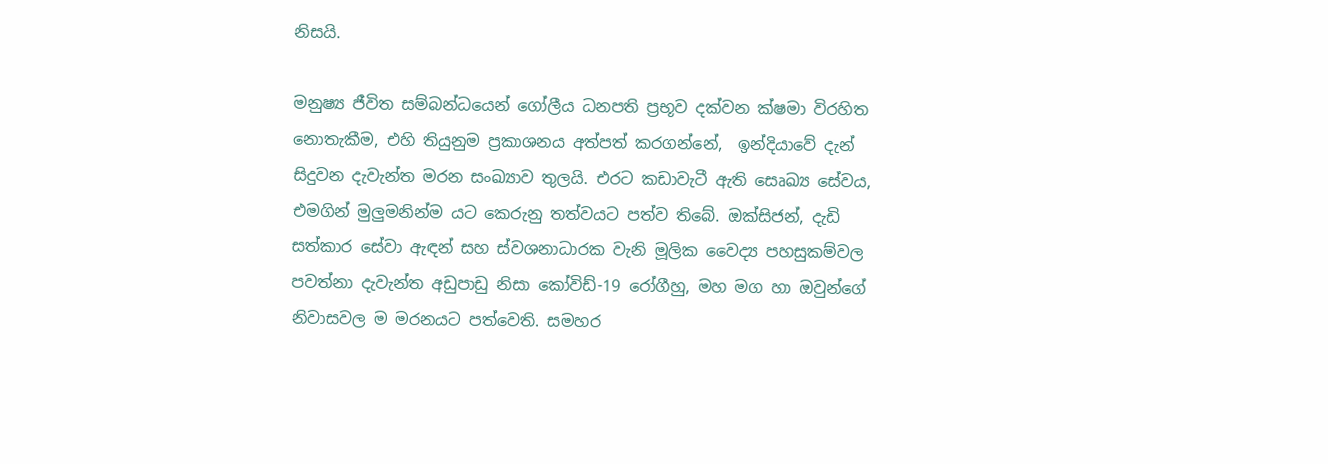නිසයි.

මනුෂ්‍ය ජීවිත සම්බන්ධයෙන් ගෝලීය ධනපති ප්‍රභූව දක්වන ක්ෂමා විරහිත නොතැකීම, එහි තියුනුම ප්‍රකාශනය අත්පත් කරගන්නේ,  ඉන්දියාවේ දැන් සිදුවන දැවැන්ත මරන සංඛ්‍යාව තුලයි. එරට කඩාවැටී ඇති සෙෘඛ්‍ය සේවය, එමගින් මුලුමනින්ම යට කෙරුනු තත්වයට පත්ව තිබේ. ඔක්සිජන්, දැඩි සත්කාර සේවා ඇඳන් සහ ස්වශනාධාරක වැනි මූලික වෛද්‍ය පහසුකම්වල පවත්නා දැවැන්ත අඩුපාඩු නිසා කෝවිඩ්-19 රෝගීහු, මහ මග හා ඔවුන්ගේ නිවාසවල ම මරනයට පත්වෙති. සමහර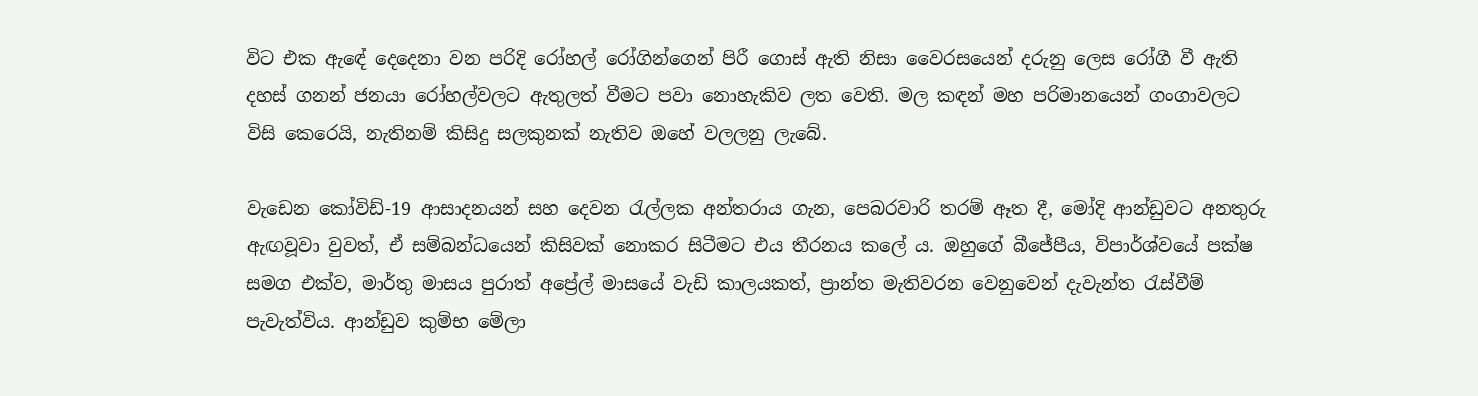විට එක ඇඳේ දෙදෙනා වන පරිදි රෝහල් රෝගින්ගෙන් පිරී ගොස් ඇති නිසා වෛරසයෙන් දරුනු ලෙස රෝගී වී ඇති දහස් ගනන් ජනයා රෝහල්වලට ඇතුලත් වීමට පවා නොහැකිව ලත වෙති. මල කඳන් මහ පරිමානයෙන් ගංගාවලට විසි කෙරෙයි, නැතිනම් කිසිදු සලකුනක් නැතිව ඔහේ වලලනු ලැබේ.

වැඩෙන කෝවිඩ්-19 ආසාදනයන් සහ දෙවන රැල්ලක අන්තරාය ගැන, පෙබරවාරි තරම් ඈත දී, මෝදි ආන්ඩුවට අනතුරු ඇඟවූවා වුවත්, ඒ සම්බන්ධයෙන් කිසිවක් නොකර සිටීමට එය තීරනය කලේ ය. ඔහුගේ බීජේපීය, විපාර්ශ්වයේ පක්ෂ සමග එක්ව, මාර්තු මාසය පුරාත් අප්‍රේල් මාසයේ වැඩි කාලයකත්, ප්‍රාන්ත මැතිවරන වෙනුවෙන් දැවැන්ත රැස්වීම් පැවැත්විය. ආන්ඩුව කුම්භ මේලා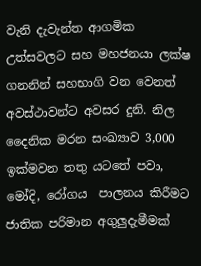වැනි දැවැන්ත ආගමික උත්සවලට සහ මහජනයා ලක්ෂ ගනනින් සහභාගි වන වෙනත් අවස්ථාවන්ට අවසර දුනි. නිල දෛනික මරන සංඛ්‍යාව 3,000 ඉක්මවන තතු යටතේ පවා, මෝදි, රෝගය  පාලනය කිරීමට ජාතික පරිමාන අගුලුදැමීමක්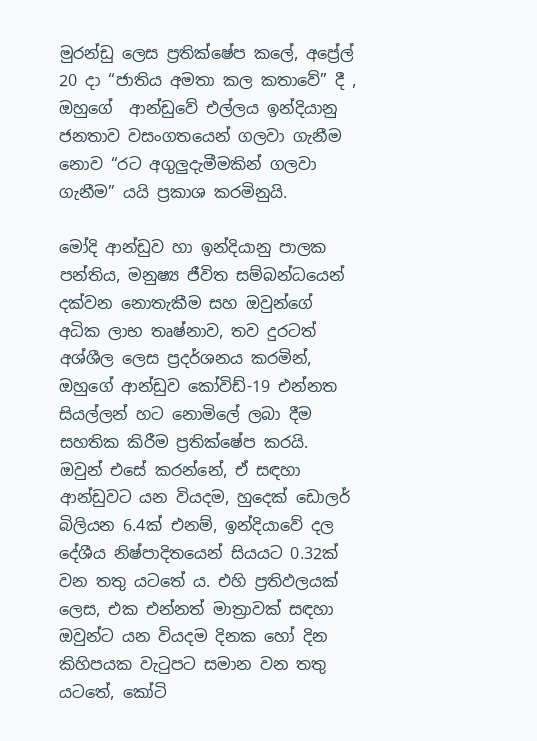මුරන්ඩු ලෙස ප්‍රතික්ෂේප කලේ, අප්‍රේල් 20 දා “ජාතිය අමතා කල කතාවේ” දී , ඔහුගේ  ආන්ඩුවේ එල්ලය ඉන්දියානු ජනතාව වසංගතයෙන් ගලවා ගැනීම නොව “රට අගුලුදැමීමකින් ගලවා ගැනීම” යයි ප්‍රකාශ කරමිනුයි.

මෝදි ආන්ඩුව හා ඉන්දියානු පාලක පන්තිය, මනුෂ්‍ය ජීවිත සම්බන්ධයෙන් දක්වන නොතැකීම සහ ඔවුන්ගේ අධික ලාභ තෘෂ්නාව, තව දුරටත් අශ්ශීල ලෙස ප්‍රදර්ශනය කරමින්, ඔහුගේ ආන්ඩුව කෝවිඩ්-19 එන්නත සියල්ලන් හට නොමිලේ ලබා දීම සහතික කිරීම ප්‍රතික්ෂේප කරයි. ඔවුන් එසේ කරන්නේ, ඒ සඳහා ආන්ඩුවට යන වියදම, හුදෙක් ඩොලර් බිලියන 6.4ක් එනම්, ඉන්දියාවේ දල දේශීය නිෂ්පාදිතයෙන් සියයට 0.32ක් වන තතු යටතේ ය. එහි ප්‍රතිඵලයක් ලෙස, එක එන්නත් මාත්‍රාවක් සඳහා ඔවුන්ට යන වියදම දිනක හෝ දින කිහිපයක වැටුපට සමාන වන තතු යටතේ, කෝටි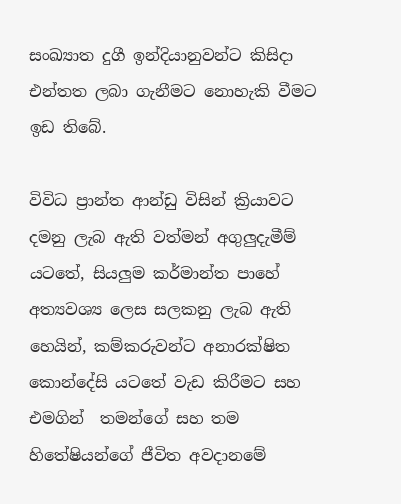සංඛ්‍යාත දුගී ඉන්දියානුවන්ට කිසිදා එන්තත ලබා ගැනීමට නොහැකි වීමට ඉඩ තිබේ.

විවිධ ප්‍රාන්ත ආන්ඩු විසින් ක්‍රියාවට දමනු ලැබ ඇති වත්මන් අගුලුදැමීම් යටතේ, සියලුම කර්මාන්ත පාහේ අත්‍යවශ්‍ය ලෙස සලකනු ලැබ ඇති හෙයින්, කම්කරුවන්ට අනාරක්ෂිත කොන්දේසි යටතේ වැඩ කිරීමට සහ එමගින්  තමන්ගේ සහ තම හිතේෂියන්ගේ ජීවිත අවදානමේ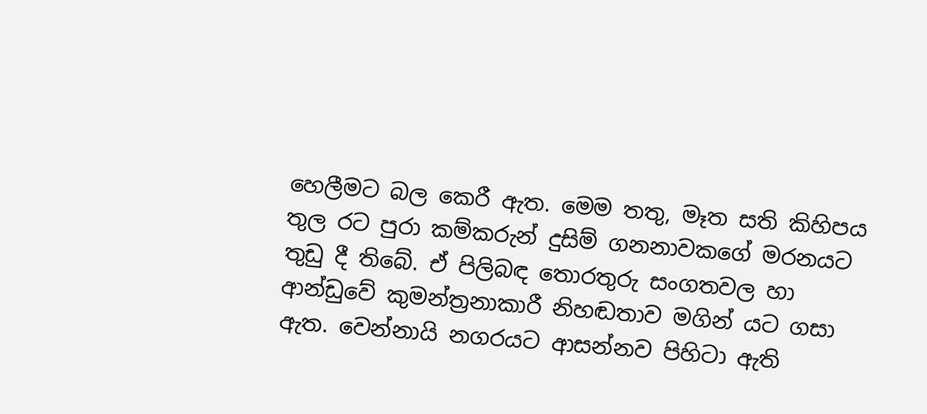හෙලීමට බල කෙරී ඇත. මෙම තතු, මෑත සති කිහිපය තුල රට පුරා කම්කරුන් දුසිම් ගනනාවකගේ මරනයට තුඩු දී තිබේ. ඒ පිලිබඳ තොරතුරු සංගතවල හා ආන්ඩුවේ කුමන්ත්‍රනාකාරී නිහඬතාව මගින් යට ගසා ඇත. වෙන්නායි නගරයට ආසන්නව පිහිටා ඇති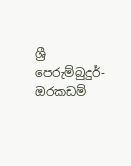ශ්‍රී පෙරුම්බුදුර්-ඔරකඩම්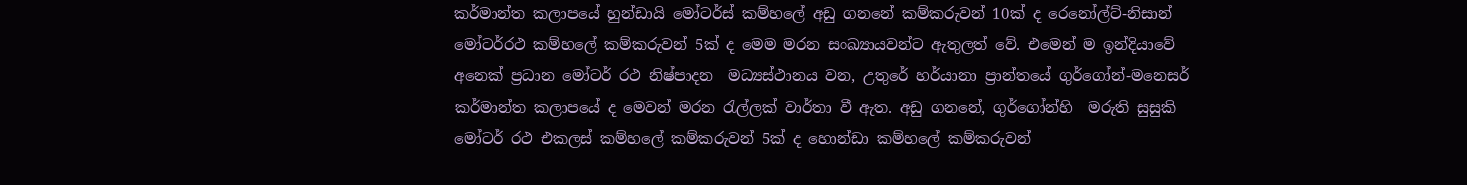කර්මාන්ත කලාපයේ හුන්ඩායි මෝටර්ස් කම්හලේ අඩු ගනනේ කම්කරුවන් 10ක් ද රෙනෝල්ට්-නිසාන් මෝටර්රථ කම්හලේ කම්කරුවන් 5ක් ද මෙම මරන සංඛ්‍යායවන්ට ඇතුලත් වේ. එමෙන් ම ඉන්දියාවේ අනෙක් ප්‍රධාන මෝටර් රථ නිෂ්පාදන  මධ්‍යස්ථානය වන, උතුරේ හර්යානා ප්‍රාන්තයේ ගුර්ගෝන්-මනෙසර් කර්මාන්ත කලාපයේ ද මෙවන් මරන රැල්ලක් වාර්තා වී ඇත. අඩු ගනනේ, ගුර්ගෝන්හි  මරුති සුසුකි මෝටර් රථ එකලස් කම්හලේ කම්කරුවන් 5ක් ද හොන්ඩා කම්හලේ කම්කරුවන්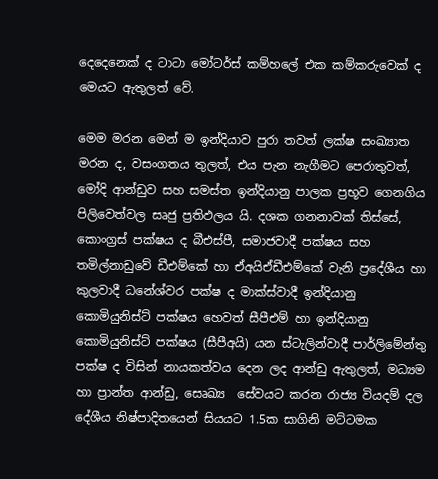දෙදෙනෙක් ද ටාටා මෝටර්ස් කම්හලේ එක කම්කරුවෙක් ද මෙයට ඇතුලත් වේ.

මෙම මරන මෙන් ම ඉන්දියාව පුරා තවත් ලක්ෂ සංඛ්‍යාත මරන ද, වසංගතය තුලත්, එය පැන නැගීමට පෙරාතුවත්, මෝදි ආන්ඩුව සහ සමස්ත ඉන්දියානු පාලක ප්‍රභූව ගෙනගිය පිලිවෙත්වල සෘජු ප්‍රතිඵලය යි. දශක ගනනාවක් තිස්සේ,  කොංග්‍රස් පක්ෂය ද බීඑස්පී, සමාජවාදී පක්ෂය සහ තමිල්නාඩුවේ ඩීඑම්කේ හා ඒඅයිඒඩීඑම්කේ වැනි ප්‍රදේශීය හා කුලවාදී ධනේශ්වර පක්ෂ ද මාක්ස්වාදී ඉන්දියානු කොමියුනිස්ට් පක්ෂය හෙවත් සීපීඑම් හා ඉන්දියානු කොමියුනිස්ට් පක්ෂය (සීපීඅයි) යන ස්ටැලින්වාදී පාර්ලිමේන්තු පක්ෂ ද විසින් නායකත්වය දෙන ලද ආන්ඩු ඇතුලත්, මධ්‍යම හා ප්‍රාන්ත ආන්ඩු, සෙෘඛ්‍ය  සේවයට කරන රාජ්‍ය වියදම් දල දේශීය නිෂ්පාදිතයෙන් සියයට 1.5ක සාගිනි මට්ටමක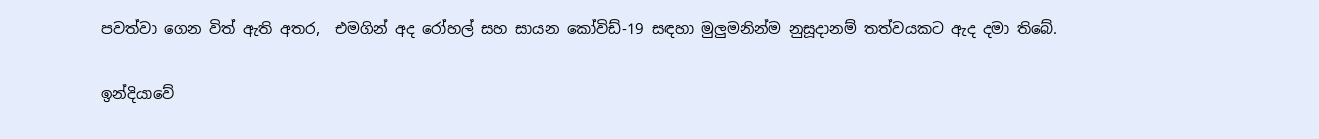පවත්වා ගෙන විත් ඇති අතර,  එමගින් අද රෝහල් සහ සායන කෝවිඩ්-19 සඳහා මුලුමනින්ම නුසූදානම් තත්වයකට ඇද දමා තිබේ.

ඉන්දියාවේ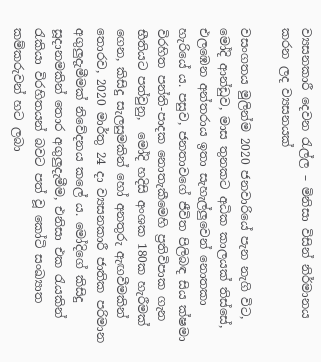ව්‍යසනකාරී දෙවන රැල්ල – මිනිසා විසින් නිර්මානය කරන ලද ව්‍යසනයක්

වසංගතය මුලින්ම 2020 ජනවාරියේ පැන නැගි විට, මෝදි ආන්ඩුව, මාස තුනකට අධික කාලයක් තිස්සේ, එලඹෙන අන්තරාය ඉතා සැහැල්ලුවෙන් නොතකා හැරියේ ය. පසුව, ජනතාවගේ ජීවිත පිලිබඳ සිය ක්ෂමා විරහිත පන්ති-පාදක නොතැකීමෙහි ප්‍රතිවිපාක ගැන භීතියට පත්වුනු,  මෝදි හදිසි අංශක 180ක හැරීමක් ගෙන, කිසිදු සැලසුමකින් හෝ අනතුරු ඇඟවීමකින් තොරව, 2020 මාර්තු 24 දා ව්‍යසනකාරී ජාතික පරිමාන අගුලුදැමීමක් නිවේදනය කලේ ය. මෝදිගේ කිසිදු සූදානමකින් තොර අගුලුදැමීම, එනිසා එක රැයකින් රැකියා විරහිතයන් බවට පත් වූ කෝටි සංඛ්‍යාත කම්කරුවන් හට ලබා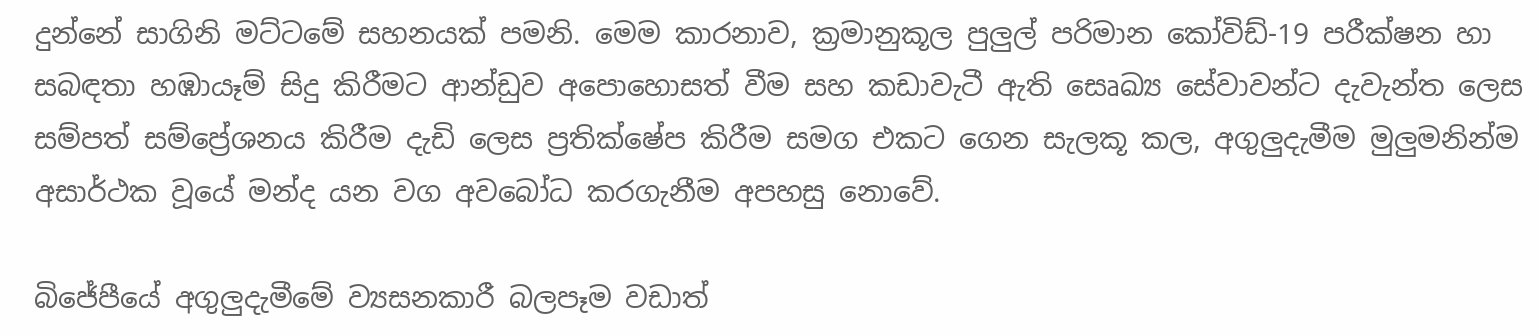දුන්නේ සාගිනි මට්ටමේ සහනයක් පමනි. මෙම කාරනාව, ක්‍රමානුකූල පුලුල් පරිමාන කෝවිඩ්-19 පරීක්ෂන හා සබඳතා හඹායෑම් සිදු කිරීමට ආන්ඩුව අපොහොසත් වීම සහ කඩාවැටී ඇති සෙෘඛ්‍ය සේවාවන්ට දැවැන්ත ලෙස සම්පත් සම්ප්‍රේශනය කිරීම දැඩි ලෙස ප්‍රතික්ෂේප කිරීම සමග එකට ගෙන සැලකූ කල, අගුලුදැමීම මුලුමනින්ම අසාර්ථක වූයේ මන්ද යන වග අවබෝධ කරගැනීම අපහසු නොවේ.

බිජේපීයේ අගුලුදැමීමේ ව්‍යසනකාරී බලපෑම වඩාත්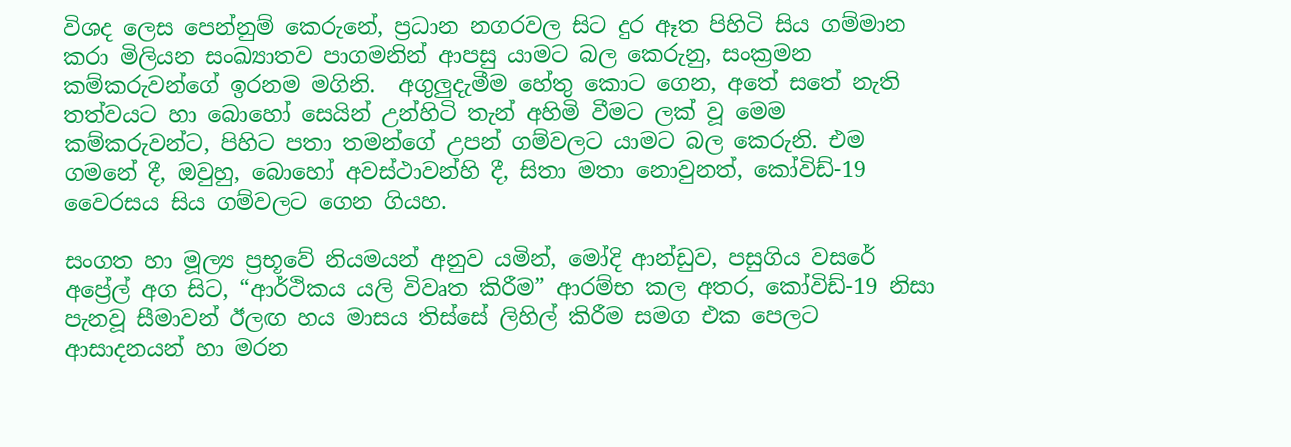විශද ලෙස පෙන්නුම් කෙරුනේ, ප්‍රධාන නගරවල සිට දුර ඈත පිහිටි සිය ගම්මාන කරා මිලියන සංඛ්‍යාතව පාගමනින් ආපසු යාමට බල කෙරුනු, සංක්‍රමන කම්කරුවන්ගේ ඉරනම මගිනි.  අගුලුදැමීම හේතු කොට ගෙන, අතේ සතේ නැති තත්වයට හා බොහෝ සෙයින් උන්හිටි තැන් අහිමි වීමට ලක් වූ මෙම කම්කරුවන්ට, පිහිට පතා තමන්ගේ උපන් ගම්වලට යාමට බල කෙරුනි. එම ගමනේ දී, ඔවුහු, බොහෝ අවස්ථාවන්හි දී, සිතා මතා නොවුනත්, කෝවිඩ්-19 වෛරසය සිය ගම්වලට ගෙන ගියහ.

සංගත හා මූල්‍ය ප්‍රභූවේ නියමයන් අනුව යමින්, මෝදි ආන්ඩුව, පසුගිය වසරේ අප්‍රේල් අග සිට, “ආර්ථිකය යලි විවෘත කිරීම” ආරම්භ කල අතර, කෝවිඩ්-19 නිසා පැනවූ සීමාවන් ඊලඟ හය මාසය තිස්සේ ලිහිල් කිරීම සමග එක පෙලට ආසාදනයන් හා මරන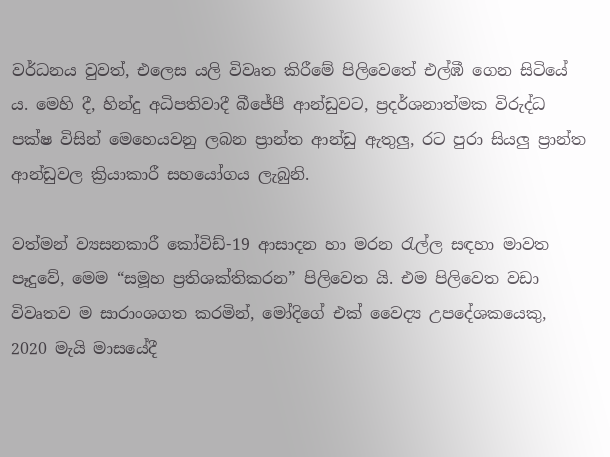වර්ධනය වුවත්, එලෙස යලි විවෘත කිරීමේ පිලිවෙතේ එල්ඹී ගෙන සිටියේ ය. මෙහි දී, හින්දු අධිපතිවාදී බීජේපී ආන්ඩුවට, ප්‍රදර්ශනාත්මක විරුද්ධ පක්ෂ විසින් මෙහෙයවනු ලබන ප්‍රාන්ත ආන්ඩු ඇතුලු, රට පුරා සියලු ප්‍රාන්ත ආන්ඩුවල ක්‍රියාකාරී සහයෝගය ලැබුනි.

වත්මන් ව්‍යසනකාරී කෝවිඩ්-19 ආසාදන හා මරන රැල්ල සඳහා මාවත පෑදුවේ, මෙම “සමූහ ප්‍රතිශක්තිකරන” පිලිවෙත යි. එම පිලිවෙත වඩා විවෘතව ම සාරාංශගත කරමින්, මෝදිගේ එක් වෛද්‍ය උපදේශකයෙකු, 2020 මැයි මාසයේදී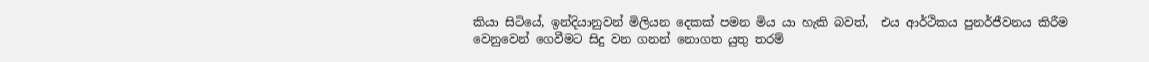කියා සිටියේ, ඉන්දියානුවන් මිලියන දෙකක් පමන මිය යා හැකි බවත්,  එය ආර්ථිකය පුනර්ජීවනය කිරීම වෙනුවෙන් ගෙවීමට සිදු වන ගනන් නොගත යුතු තරම්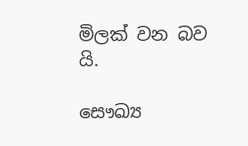මිලක් වන බව යි.

සෞඛ්‍ය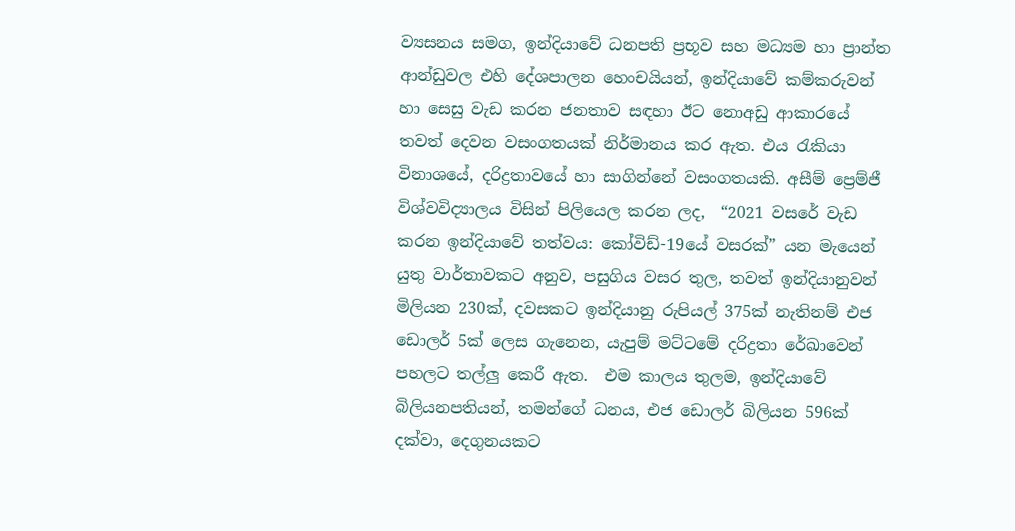ව්‍යසනය සමග, ඉන්දියාවේ ධනපති ප්‍රභූව සහ මධ්‍යම හා ප්‍රාන්ත ආන්ඩුවල එහි දේශපාලන හෙංචයියන්, ඉන්දියාවේ කම්කරුවන් හා සෙසු වැඩ කරන ජනතාව සඳහා ඊට නොඅඩු ආකාරයේ තවත් දෙවන වසංගතයක් නිර්මානය කර ඇත. එය රැකියා විනාශයේ, දරිද්‍රතාවයේ හා සාගින්නේ වසංගතයකි. අසීම් ප්‍රෙම්ජී විශ්වවිද්‍යාලය විසින් පිලියෙල කරන ලද,  “2021 වසරේ වැඩ කරන ඉන්දියාවේ තත්වය: කෝවිඩ්-19යේ වසරක්” යන මැයෙන් යුතු වාර්තාවකට අනුව, පසුගිය වසර තුල, තවත් ඉන්දියානුවන් මිලියන 230ක්, දවසකට ඉන්දියානු රුපියල් 375ක් නැතිනම් එජ ඩොලර් 5ක් ලෙස ගැනෙන, යැපුම් මට්ටමේ දරිද්‍රතා රේඛාවෙන්  පහලට තල්ලු කෙරී ඇත.  එම කාලය තුලම, ඉන්දියාවේ බිලියනපතියන්, තමන්ගේ ධනය, එජ ඩොලර් බිලියන 596ක් දක්වා, දෙගුනයකට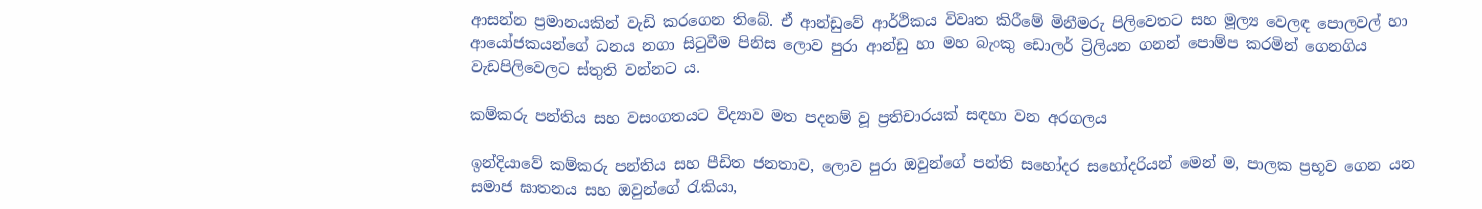ආසන්න ප්‍රමානයකින් වැඩි කරගෙන තිබේ. ඒ ආන්ඩුවේ ආර්ථිකය විවෘත කිරීමේ මිනීමරු පිලිවෙතට සහ මූල්‍ය වෙලඳ පොලවල් හා ආයෝජකයන්ගේ ධනය නගා සිටුවීම පිනිස ලොව පුරා ආන්ඩු හා මහ බැංකු ඩොලර් ට්‍රිලියන ගනන් පොම්ප කරමින් ගෙනගිය වැඩපිලිවෙලට ස්තුති වන්නට ය.

කම්කරු පන්තිය සහ වසංගතයට විද්‍යාව මත පදනම් වූ ප්‍රතිචාරයක් සඳහා වන අරගලය

ඉන්දියාවේ කම්කරු පන්තිය සහ පීඩිත ජනතාව, ලොව පුරා ඔවුන්ගේ පන්ති සහෝදර සහෝදරියන් මෙන් ම, පාලක ප්‍රභූව ගෙන යන සමාජ ඝාතනය සහ ඔවුන්ගේ රැකියා,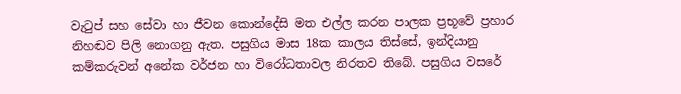වැටුප් සහ සේවා හා ජීවන කොන්දේසි මත එල්ල කරන පාලක ප්‍රභූවේ ප්‍රහාර නිහඬව පිලි නොගනු ඇත. පසුගිය මාස 18ක කාලය තිස්සේ, ඉන්දියානු කම්කරුවන් අනේක වර්ජන හා විරෝධතාවල නිරතව තිබේ. පසුගිය වසරේ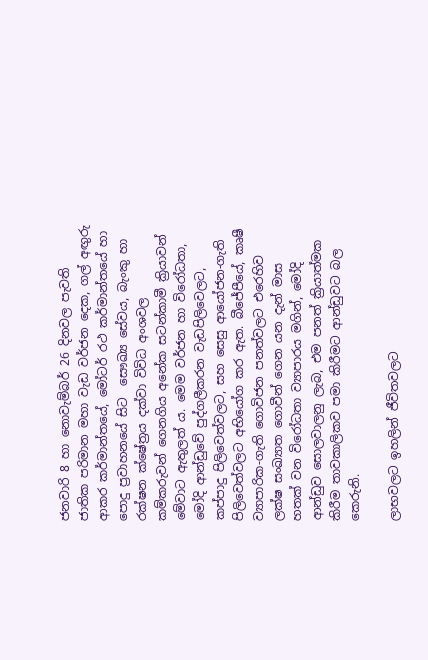ජනවාරි 8 හා නොවැම්බර් 26 දිනවල පැවති ජාතික පරිමාන මහා වැඩ වර්ජන දෙක, ගල් අඟුරු ආකර කර්මාන්තයේ, මෝටර් රථ කර්මාන්තයේ හා පොදු ප්‍රවාහනයේ සිට  සෞඛ්‍ය සේවය, බැංකු හා රක්ෂන ක්ෂේත්‍රය දක්වා විවිධ අංශවල කම්කරුවන් ගෙනගිය අනේක සටන්කාමී ක්‍රියාවන් මේවාට ඇතුලත් ය. මෙම වර්ජන හා විරෝධතා, මෝදි ආන්ඩුවේ පුද්ගලීකරන වැඩපිලිවෙලට, කප්පාදු පිලිවෙත්වලට, සහ සෙසු ආයෝජන-ගැති පිලිවෙත්වලට අභියෝග කර ඇත. බීජේපීයේ, කෘෂී ව්‍යාපාරික-ගැති ගොවිජන පනත්වලට එරෙහිව ලක්ෂ සංඛ්‍යාත ගොවීන් ගෙන යන දැන් මාස හතක් වන විරෝධතා ව්‍යාපාරය මගින්, මෝදි ආන්ඩුව සොලවාලනු ලැබ, එම පනත් ක්‍රියාත්මක කිරීම තාවකාලිකව පමා කිරීමට ආන්ඩුවට බල කෙරුනි.

ලාභවලට ඉහලින් ජීවිතවලට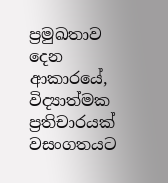ප්‍රමුඛතාව දෙන ආකාරයේ, විද්‍යාත්මක ප්‍රතිචාරයක් වසංගතයට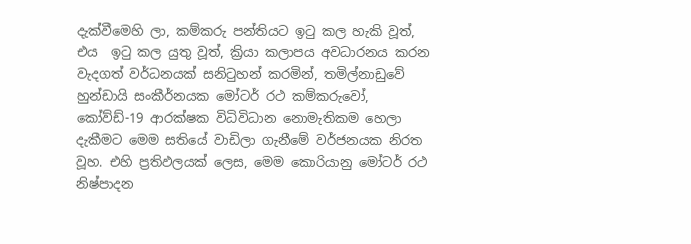දැක්වීමෙහි ලා, කම්කරු පන්තියට ඉටු කල හැකි වූත්, එය  ඉටු කල යුතු වූත්, ක්‍රියා කලාපය අවධාරනය කරන වැදගත් වර්ධනයක් සනිටුහන් කරමින්, තමිල්නාඩුවේ හුන්ඩායි සංකීර්නයක මෝටර් රථ කම්කරුවෝ, කෝව්ඩ්-19 ආරක්ෂක විධිවිධාන නොමැතිකම හෙලා දැකීමට මෙම සතියේ වාඩිලා ගැනීමේ වර්ජනයක නිරත වූහ. එහි ප්‍රතිඵලයක් ලෙස, මෙම කොරියානු මෝටර් රථ නිෂ්පාදන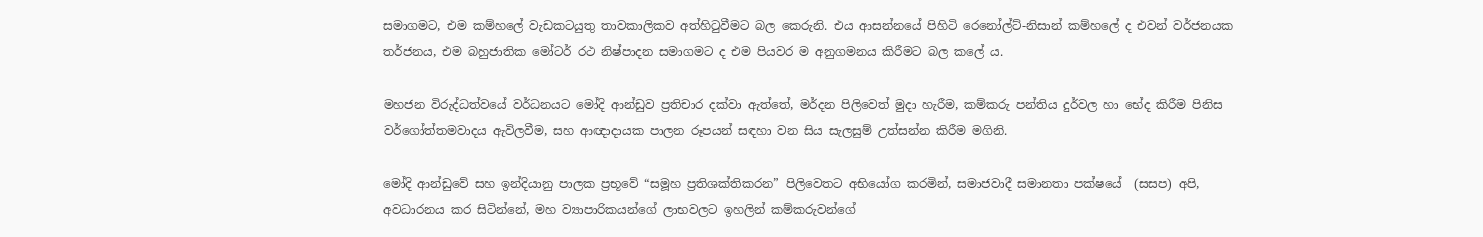සමාගමට, එම කම්හලේ වැඩකටයුතු තාවකාලිකව අත්හිටුවීමට බල කෙරුනි. එය ආසන්නයේ පිහිටි රෙනෝල්ට්-නිසාන් කම්හලේ ද එවන් වර්ජනයක තර්ජනය, එම බහුජාතික මෝටර් රථ නිෂ්පාදන සමාගමට ද එම පියවර ම අනුගමනය කිරීමට බල කලේ ය.

මහජන විරුද්ධත්වයේ වර්ධනයට මෝදි ආන්ඩුව ප්‍රතිචාර දක්වා ඇත්තේ, මර්දන පිලිවෙත් මුදා හැරීම, කම්කරු පන්තිය දුර්වල හා භේද කිරීම පිනිස වර්ගෝත්තමවාදය ඇවිලවීම, සහ ආඥාදායක පාලන රූපයන් සඳහා වන සිය සැලසුම් උත්සන්න කිරීම මගිනි.

මෝදි ආන්ඩුවේ සහ ඉන්දියානු පාලක ප්‍රභූවේ “සමූහ ප්‍රතිශක්තිකරන” පිලිවෙතට අභියෝග කරමින්, සමාජවාදී සමානතා පක්ෂයේ  (සසප) අපි, අවධාරනය කර සිටින්නේ, මහ ව්‍යාපාරිකයන්ගේ ලාභවලට ඉහලින් කම්කරුවන්ගේ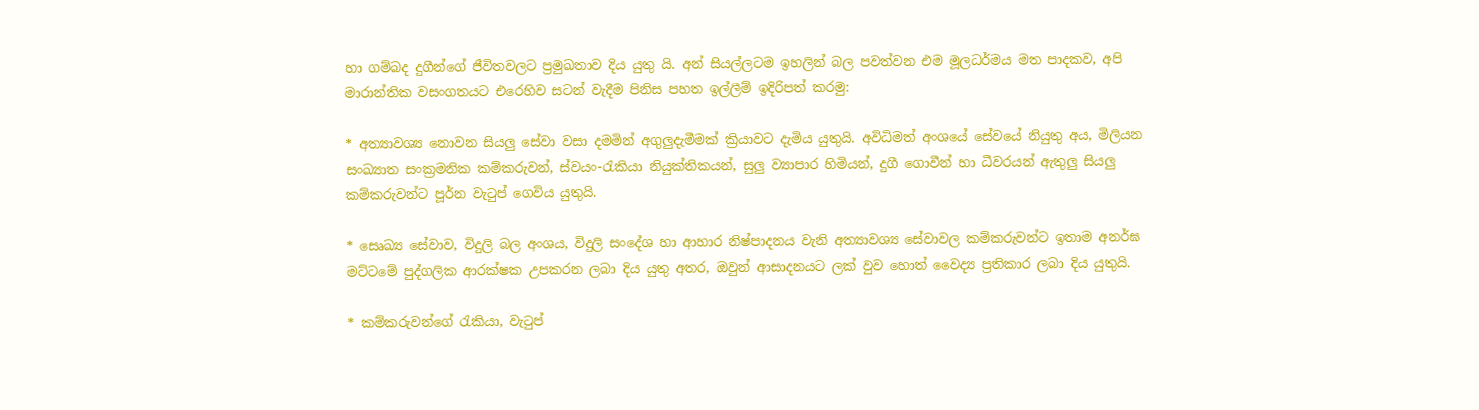හා ගම්බද දුගීන්ගේ ජීවිතවලට ප්‍රමුඛතාව දිය යුතු යි. අන් සියල්ලටම ඉහලින් බල පවත්වන එම මූලධර්මය මත පාදකව, අපි මාරාන්තික වසංගතයට එරෙහිව සටන් වැදීම පිනිස පහත ඉල්ලීම් ඉදිරිපත් කරමු:

* අත්‍යාවශ්‍ය නොවන සියලු සේවා වසා දමමින් අගුලුදැමීමක් ක්‍රියාවට දැමිය යුතුයි. අවිධිමත් අංශයේ සේවයේ නියුතු අය, මිලියන සංඛ්‍යාත සංක්‍රමනික කම්කරුවන්, ස්වයං-රැකියා නියුක්තිකයන්, සුලු ව්‍යාපාර හිමියන්, දුගී ගොවීන් හා ධීවරයන් ඇතුලු සියලු කම්කරුවන්ට පූර්න වැටුප් ගෙවිය යුතුයි.

* සෙෘඛ්‍ය සේවාව, විදුලි බල අංශය, විදුලි සංදේශ හා ආහාර නිෂ්පාදනය වැනි අත්‍යාවශ්‍ය සේවාවල කම්කරුවන්ට ඉතාම අනර්ඝ මට්ටමේ පුද්ගලික ආරක්ෂක උපකරන ලබා දිය යුතු අතර, ඔවුන් ආසාදනයට ලක් වුව හොත් වෛද්‍ය ප්‍රතිකාර ලබා දිය යුතුයි.

* කම්කරුවන්ගේ රැකියා, වැටුප්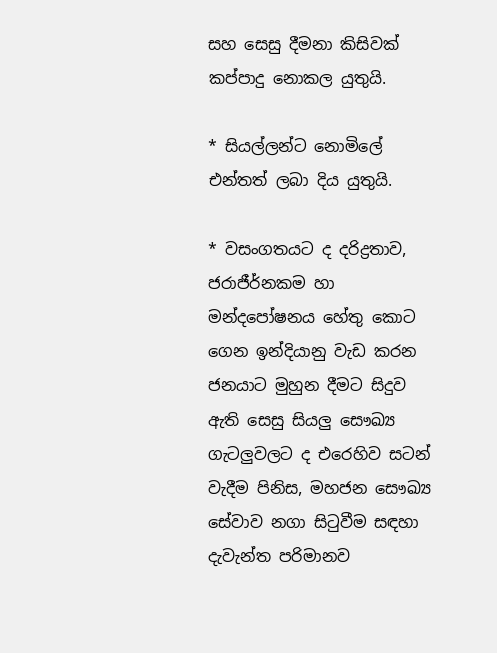සහ සෙසු දීමනා කිසිවක් කප්පාදු නොකල යුතුයි.

* සියල්ලන්ට නොමිලේ එන්තත් ලබා දිය යුතුයි.

* වසංගතයට ද දරිද්‍රතාව, ජරාජීර්නකම හා මන්දපෝෂනය හේතු කොට ගෙන ඉන්දියානු වැඩ කරන ජනයාට මුහුන දීමට සිදුව ඇති සෙසු සියලු සෞඛ්‍ය ගැටලුවලට ද එරෙහිව සටන් වැදීම පිනිස, මහජන සෞඛ්‍ය සේවාව නගා සිටුවීම සඳහා දැවැන්ත පරිමානව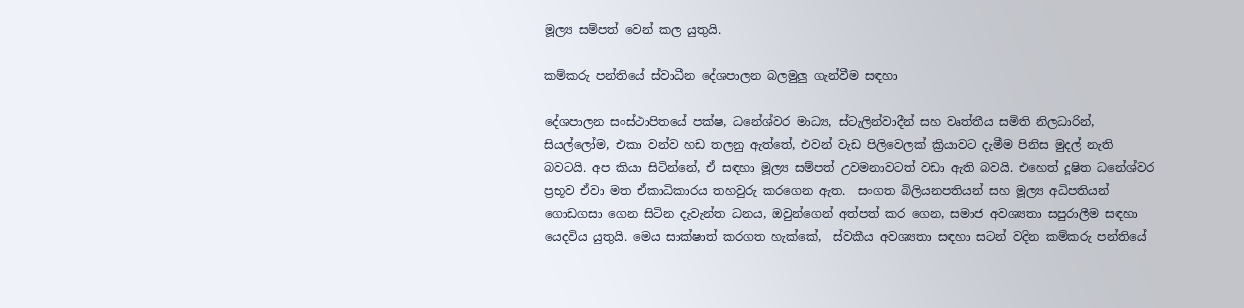මූල්‍ය සම්පත් වෙන් කල යුතුයි.

කම්කරු පන්තියේ ස්වාධීන දේශපාලන බලමුලු ගැන්වීම සඳහා

දේශපාලන සංස්ථාපිතයේ පක්ෂ, ධනේශ්වර මාධ්‍ය, ස්ටැලින්වාදීන් සහ වෘත්තීය සමිති නිලධාරින්, සියල්ලෝම, එකා වන්ව හඩ තලනු ඇත්තේ, එවන් වැඩ පිලිවෙලක් ක්‍රියාවට දැමීම පිනිස මුදල් නැති බවටයි. අප කියා සිටින්නේ, ඒ සඳහා මූල්‍ය සම්පත් උවමනාවටත් වඩා ඇති බවයි. එහෙත් දූෂිත ධනේශ්වර ප්‍රභූව ඒවා මත ඒකාධිකාරය තහවුරු කරගෙන ඇත.  සංගත බිලියනපතියන් සහ මූල්‍ය අධිපතියන් ගොඩගසා ගෙන සිටින දැවැන්ත ධනය, ඔවුන්ගෙන් අත්පත් කර ගෙන, සමාජ අවශ්‍යතා සපුරාලීම සඳහා යෙදවිය යුතුයි. මෙය සාක්ෂාත් කරගත හැක්කේ,  ස්වකීය අවශ්‍යතා සඳහා සටන් වදින කම්කරු පන්තියේ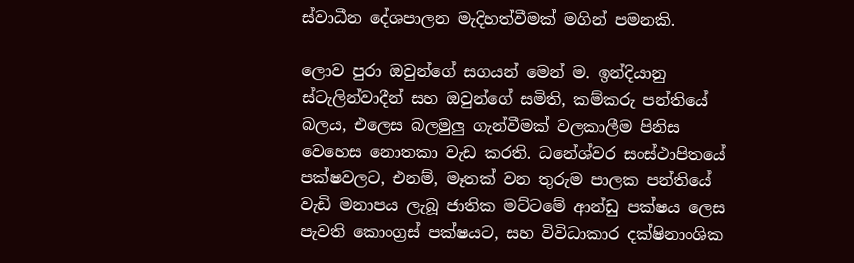ස්වාධීන දේශපාලන මැදිහත්වීමක් මගින් පමනකි.

ලොව පුරා ඔවුන්ගේ සගයන් මෙන් ම. ඉන්දියානු ස්ටැලින්වාදීන් සහ ඔවුන්ගේ සමිති, කම්කරු පන්තියේ බලය, එලෙස බලමුලු ගැන්වීමක් වලකාලීම පිනිස වෙහෙස නොතකා වැඩ කරති. ධනේශ්වර සංස්ථාපිතයේ පක්ෂවලට, එනම්, මෑතක් වන තුරුම පාලක පන්තියේ වැඩි මනාපය ලැබූ ජාතික මට්ටමේ ආන්ඩු පක්ෂය ලෙස පැවති කොංග්‍රස් පක්ෂයට, සහ විවිධාකාර දක්ෂිනාංශික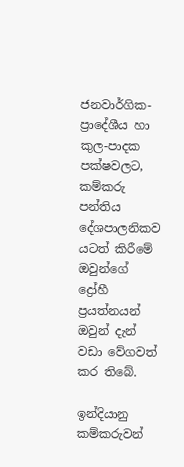ජනවාර්ගික-ප්‍රාදේශීය හා කුල-පාදක පක්ෂවලට, කම්කරු පන්තිය දේශපාලනිකව යටත් කිරීමේ ඔවුන්ගේ ද්‍රෝහී ප්‍රයත්නයන් ඔවුන් දැන් වඩා වේගවත් කර තිබේ.

ඉන්දියානු කම්කරුවන්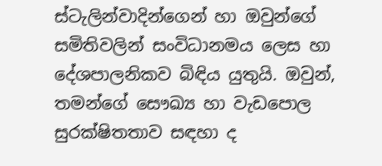ස්ටැලින්වාදින්ගෙන් හා ඔවුන්ගේ සමිතිවලින් සංවිධානමය ලෙස හා දේශපාලනිකව බිඳිය යුතුයි. ඔවුන්, තමන්ගේ සෞඛ්‍ය හා වැඩපොල සුරක්ෂිතතාව සඳහා ද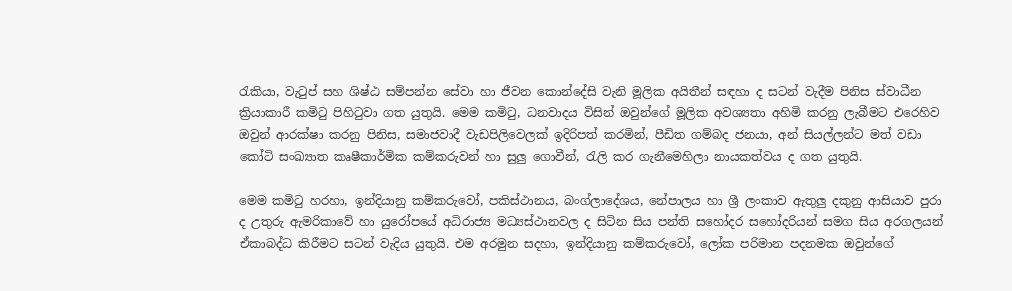රැකියා, වැටුප් සහ ශිෂ්ඨ සම්පන්න සේවා හා ජීවන කොන්දේසි වැනි මූලික අයිතීන් සඳහා ද සටන් වැදීම පිනිස ස්වාධීන ක්‍රියාකාරී කමිටු පිහිටුවා ගත යුතුයි. මෙම කමිටු, ධනවාදය විසින් ඔවුන්ගේ මූලික අවශ්‍යතා අහිමි කරනු ලැබීමට එරෙහිව ඔවුන් ආරක්ෂා කරනු පිනිස, සමාජවාදී වැඩපිලිවෙලක් ඉදිරිපත් කරමින්, පීඩිත ගම්බද ජනයා, අන් සියල්ලන්ට මත් වඩා කෝටි සංඛ්‍යාත කෘෂීකාර්මික කම්කරුවන් හා සුලු ගොවීන්, රැලි කර ගැනීමෙහිලා නායකත්වය ද ගත යුතුයි.

මෙම කමිටු හරහා, ඉන්දියානු කම්කරුවෝ, පකිස්ථානය, බංග්ලාදේශය, නේපාලය හා ශ්‍රී ලංකාව ඇතුලු දකුනු ආසියාව පුරා ද උතුරු ඇමරිකාවේ හා යුරෝපයේ අධිරාජ්‍ය මධ්‍යස්ථානවල ද සිටින සිය පන්ති සහෝදර සහෝදරියන් සමග සිය අරගලයන් ඒකාබද්ධ කිරීමට සටන් වැදිය යුතුයි. එම අරමුන සදහා, ඉන්දියානු කම්කරුවෝ, ලෝක පරිමාන පදනමක ඔවුන්ගේ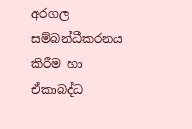අරගල සම්බන්ධීකරනය කිරීම හා ඒකාබද්ධ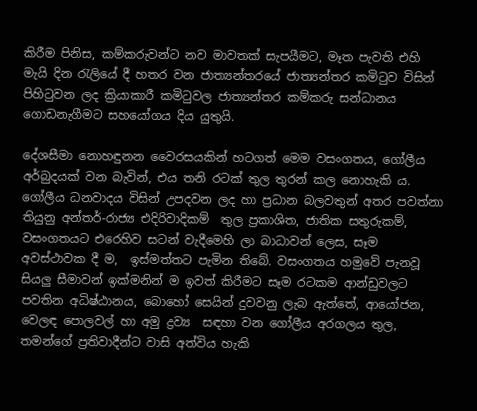කිරීම පිනිස, කම්කරුවන්ට නව මාවතක් සැපයීමට, මෑත පැවති එහි මැයි දින රැලියේ දී හතර වන ජාත්‍යන්තරයේ ජාත්‍යන්තර කමිටුව විසින් පිහිටුවන ලද ක්‍රියාකාරී කමිටුවල ජාත්‍යන්තර කම්කරු සන්ධානය ගොඩනැගීමට සහයෝගය දිය යුතුයි.

දේශසීමා නොහඳුනන වෛරසයකින් හටගත් මෙම වසංගතය, ගෝලීය අර්බුදයක් වන බැවින්, එය තනි රටක් තුල තුරන් කල නොහැකි ය. ගෝලීය ධනවාදය විසින් උපදවන ලද හා ප්‍රධාන බලවතුන් අතර පවත්නා තියුනු අන්තර්-රාජ්‍ය එදිරිවාදිකම්  තුල ප්‍රකාශිත, ජාතික සතුරුකම්, වසංගතයට එරෙහිව සටන් වැදීමෙහි ලා බාධාවන් ලෙස, සෑම අවස්ථාවක දී ම,  ඉස්මත්තට පැමින තිබේ. වසංගතය හමුවේ පැනවූ සියලු සීමාවන් ඉක්මනින් ම ඉවත් කිරීමට සෑම රටකම ආන්ඩුවලට පවතින අධිෂ්ඨානය, බොහෝ සෙයින් දුවවනු ලැබ ඇත්තේ, ආයෝජන, වෙලඳ පොලවල් හා අමු ද්‍රව්‍ය  සඳහා වන ගෝලීය අරගලය තුල, තමන්ගේ ප්‍රතිවාදීන්ට වාසි අත්විය හැකි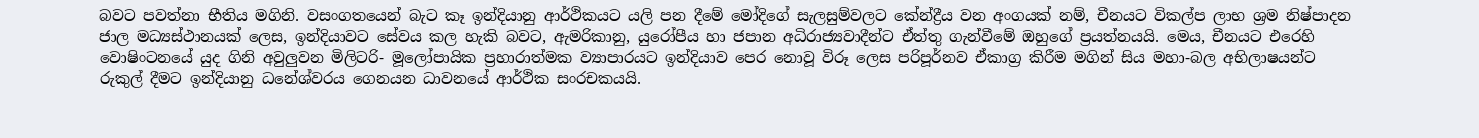බවට පවත්නා භීතිය මගිනි. වසංගතයෙන් බැට කෑ ඉන්දියානු ආර්ථිකයට යලි පන දීමේ මෝදිගේ සැලසුම්වලට කේන්ද්‍රීය වන අංගයක් නම්, චීනයට විකල්ප ලාභ ශ්‍රම නිෂ්පාදන ජාල මධ්‍යස්ථානයක් ලෙස, ඉන්දියාවට සේවය කල හැකි බවට, ඇමරිකානු, යුරෝපීය හා ජපාන අධිරාජ්‍යවාදීන්ට ඒත්තු ගැන්වීමේ ඔහුගේ ප්‍රයත්නයයි. මෙය, චීනයට එරෙහි වොෂිංටනයේ යුද ගිනි අවුලුවන මිලිටරි- මූලෝපායික ප්‍රහාරාත්මක ව්‍යාපාරයට ඉන්දියාව පෙර නොවූ විරූ ලෙස පරිපූර්නව ඒකාග්‍ර කිරීම මගින් සිය මහා-බල අභිලාෂයන්ට රුකුල් දීමට ඉන්දියානු ධනේශ්වරය ගෙනයන ධාවනයේ ආර්ථික සංරචකයයි.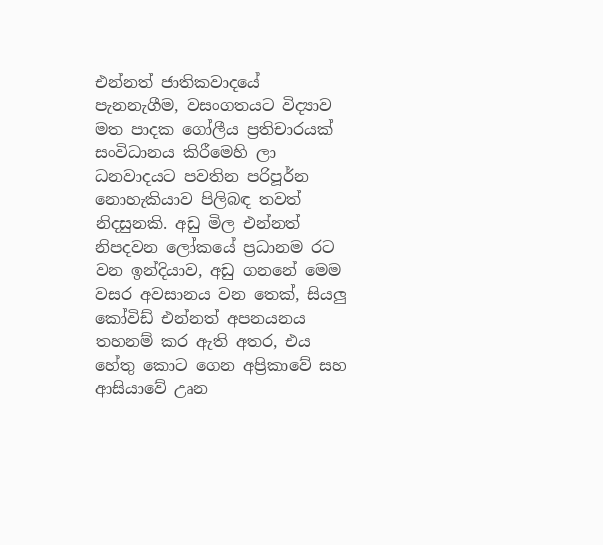එන්නත් ජාතිකවාදයේ පැනනැගීම, වසංගතයට විද්‍යාව මත පාදක ගෝලීය ප්‍රතිචාරයක් සංවිධානය කිරීමෙහි ලා ධනවාදයට පවතින පරිපූර්න නොහැකියාව පිලිබඳ තවත් නිදසුනකි. අඩු මිල එන්නත් නිපදවන ලෝකයේ ප්‍රධානම රට වන ඉන්දියාව, අඩු ගනනේ මෙම වසර අවසානය වන තෙක්, සියලු කෝවිඩ් එන්නත් අපනයනය තහනම් කර ඇති අතර, එය හේතු කොට ගෙන අප්‍රිකාවේ සහ ආසියාවේ උෘන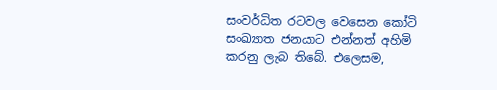සංවර්ධිත රටවල වෙසෙන කෝටි සංඛ්‍යාත ජනයාට එන්නත් අහිමි කරනු ලැබ තිබේ. එලෙසම,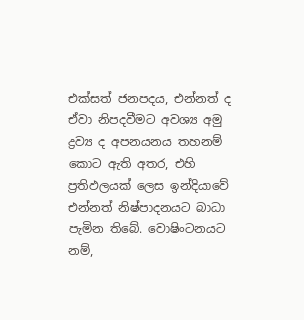එක්සත් ජනපදය, එන්නත් ද ඒවා නිපදවීමට අවශ්‍ය අමු ද්‍රව්‍ය ද අපනයනය තහනම් කොට ඇති අතර, එහි ප්‍රතිඵලයක් ලෙස ඉන්දියාවේ එන්නත් නිෂ්පාදනයට බාධා පැමින තිබේ. වොෂිංටනයට නම්,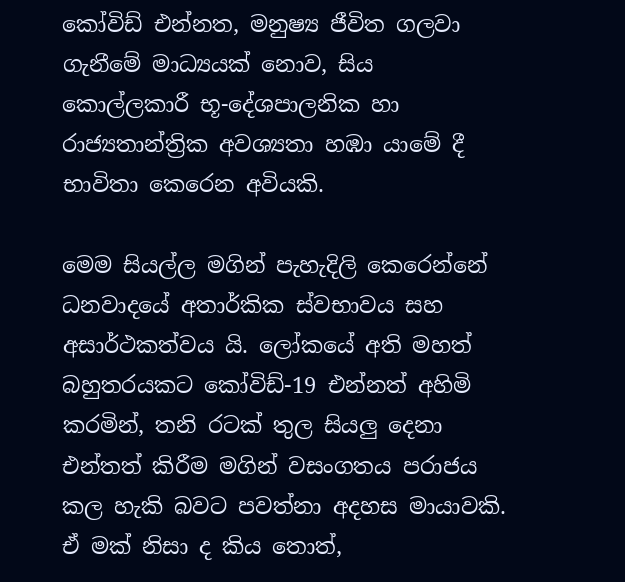කෝවිඩ් එන්නත, මනුෂ්‍ය ජීවිත ගලවා ගැනීමේ මාධ්‍යයක් නොව, සිය කොල්ලකාරී භූ-දේශපාලනික හා රාජ්‍යතාන්ත්‍රික අවශ්‍යතා හඹා යාමේ දී භාවිතා කෙරෙන අවියකි.

මෙම සියල්ල මගින් පැහැදිලි කෙරෙන්නේ ධනවාදයේ අතාර්කික ස්වභාවය සහ අසාර්ථකත්වය යි. ලෝකයේ අති මහත් බහුතරයකට කෝවිඩ්-19 එන්නත් අහිමි කරමින්, තනි රටක් තුල සියලු දෙනා එන්තත් කිරීම මගින් වසංගතය පරාජය කල හැකි බවට පවත්නා අදහස මායාවකි. ඒ මක් නිසා ද කිය තොත්,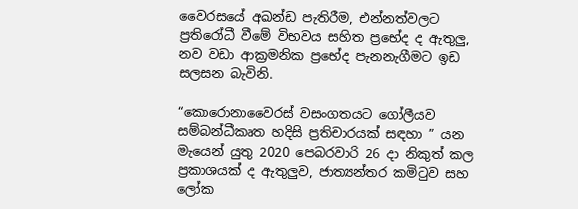වෛරසයේ අඛන්ඩ පැතිරීම, එන්නත්වලට ප්‍රතිරෝධී වීමේ විභවය සහිත ප්‍රභේද ද ඇතුලු, නව වඩා ආක්‍රමනික ප්‍රභේද පැනනැගීමට ඉඩ සලසන බැවිනි.

“කොරොනාවෛරස් වසංගතයට ගෝලීයව සම්බන්ධීකෘත හදිසි ප්‍රතිචාරයක් සඳහා ” යන මැයෙන් යුතු 2020 පෙබරවාරි 26 දා නිකුත් කල ප්‍රකාශයක් ද ඇතුලුව, ජාත්‍යන්තර කමිටුව සහ ලෝක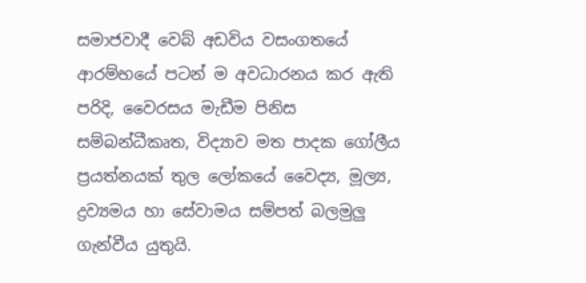සමාජවාදී වෙබ් අඩවිය වසංගතයේ ආරම්භයේ පටන් ම අවධාරනය කර ඇති පරිදි, වෛරසය මැඩීම පිනිස සම්බන්ධීකෘත, විද්‍යාව මත පාදක ගෝලීය ප්‍රයත්නයක් තුල ලෝකයේ වෛද්‍ය, මූල්‍ය, ද්‍රව්‍යමය හා සේවාමය සම්පත් බලමුලු ගැන්වීය යුතුයි.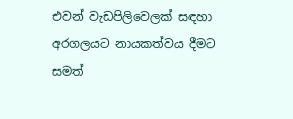එවන් වැඩපිලිවෙලක් සඳහා අරගලයට නායකත්වය දීමට සමත්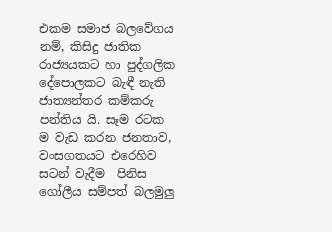එකම සමාජ බලවේගය නම්, කිසිදු ජාතික රාජ්‍යයකට හා පුද්ගලික දේපොලකට බැඳී නැති ජාත්‍යන්තර කම්කරු පන්තිය යි. සෑම රටක ම වැඩ කරන ජනතාව, වංසගතයට එරෙහිව සටන් වැදීම  පිනිස ගෝලීය සම්පත් බලමුලු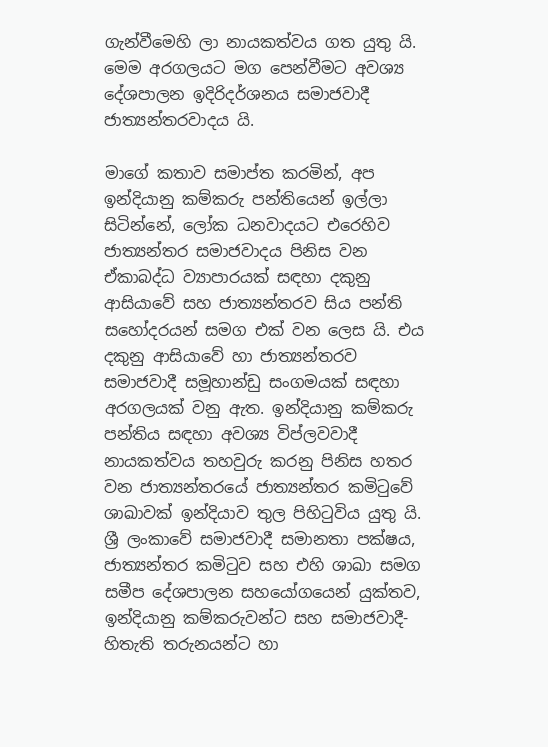ගැන්වීමෙහි ලා නායකත්වය ගත යුතු යි. මෙම අරගලයට මග පෙන්වීමට අවශ්‍ය දේශපාලන ඉදිරිදර්ශනය සමාජවාදී ජාත්‍යන්තරවාදය යි.

මාගේ කතාව සමාප්ත කරමින්, අප ඉන්දියානු කම්කරු පන්තියෙන් ඉල්ලා සිටින්නේ, ලෝක ධනවාදයට එරෙහිව ජාත්‍යන්තර සමාජවාදය පිනිස වන ඒකාබද්ධ ව්‍යාපාරයක් සඳහා දකුනු ආසියාවේ සහ ජාත්‍යන්තරව සිය පන්ති සහෝදරයන් සමග එක් වන ලෙස යි. එය දකුනු ආසියාවේ හා ජාත්‍යන්තරව සමාජවාදී සමූහාන්ඩු සංගමයක් සඳහා අරගලයක් වනු ඇත. ඉන්දියානු කම්කරු පන්තිය සඳහා අවශ්‍ය විප්ලවවාදී නායකත්වය තහවුරු කරනු පිනිස හතර වන ජාත්‍යන්තරයේ ජාත්‍යන්තර කමිටුවේ ශාඛාවක් ඉන්දියාව තුල පිහිටුවිය යුතු යි. ශ්‍රී ලංකාවේ සමාජවාදී සමානතා පක්ෂය, ජාත්‍යන්තර කමිටුව සහ එහි ශාඛා සමග සමීප දේශපාලන සහයෝගයෙන් යුක්තව, ඉන්දියානු කම්කරුවන්ට සහ සමාජවාදී-හිතැති තරුනයන්ට හා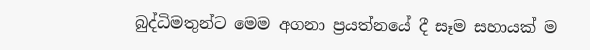බුද්ධිමතුන්ට මෙම අගනා ප්‍රයත්නයේ දී සෑම සහායක් ම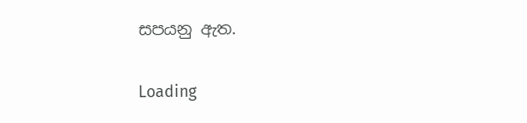සපයනු ඇත.

Loading